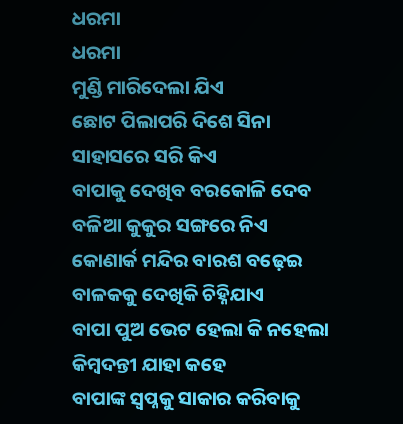ଧରମା
ଧରମା
ମୁଣ୍ଡି ମାରିଦେଲା ଯିଏ
ଛୋଟ ପିଲାପରି ଦିଶେ ସିନା
ସାହାସରେ ସରି କିଏ
ବାପାକୁ ଦେଖିବ ବରକୋଳି ଦେବ
ବଳିଆ କୁକୁର ସଙ୍ଗରେ ନିଏ
କୋଣାର୍କ ମନ୍ଦିର ବାରଶ ବଢ଼େଇ
ବାଳକକୁ ଦେଖିକି ଚିହ୍ନିଯାଏ
ବାପା ପୁଅ ଭେଟ ହେଲା କି ନହେଲା
କିମ୍ବଦନ୍ତୀ ଯାହା କହେ
ବାପାଙ୍କ ସ୍ୱପ୍ନକୁ ସାକାର କରିବାକୁ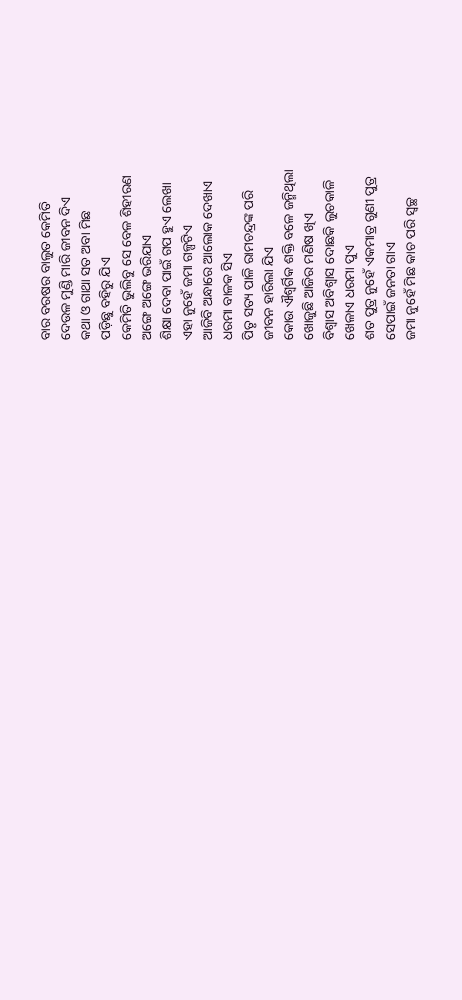ବାର ବରଷର ବାଲୁତ କେମିତି
ଦେଉଳ ମୁଣ୍ଡି ମାରି ଜୀବନ ଦିଏ
କଥା ଓ ଗାଥା ସତ ଅବା ମିଛ
ପଡ଼ିଛୁ ବହିରୁ ଯିଏ
କେମିତି ଭୁଲିବୁ ସେ ବେଳ ଶିହୀରଣ
ଅଙ୍ଗେ ଅଙ୍ଗେ ଭରିଯାଏ
ଶିକ୍ଷା ଦେବା ପାଇଁ ଗପ ହୁଏ ଲେଖା
ଏହା ନୁହେଁ ଜମା ଗଳ୍ପଟିଏ
ଆଜିବି ଅନ୍ଧାରେ ଆଲୋକ ଦେଖାଏ
ଧରମା ବାଳକ ସିଏ
ପିତୃ ସତ୍ୟ ପାଳି ରାମଚନ୍ଦ୍ରଙ୍କ ପରି
ଜୀବନ ହାରିଲା ଯିଏ
କୋଉ ଐଶ୍ଵର୍ଗିକ ଶକ୍ତି ବଳେ ଜନ୍ମିଥିଲା
ଖୋଜୁଛି ଆଜିର ମଣିଷ ଖିଏ
ବିଶ୍ୱାସ ଅବିଶ୍ୱାସ ଦୋଛକି ଲୁଚକାଳି
ଖେଳାଏ ଧରମା ପୁଏ
ଶତ ପୁତ୍ର ନୁହେଁ ଏକମାତ୍ର ଗୁଣୀ ପୁତ୍ର
ସେପାଇଁ ଜନତା ଗାଏ
ଜମା ନୁହେଁ ମିଛ କାଚ ପରି ସ୍ୱଚ୍ଛ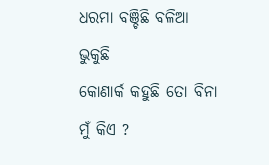ଧରମା ବଞ୍ଚିଛି ବଳିଆ ଭୁକୁଛି
କୋଣାର୍କ କହୁଛି ତୋ ବିନା ମୁଁ କିଏ ?